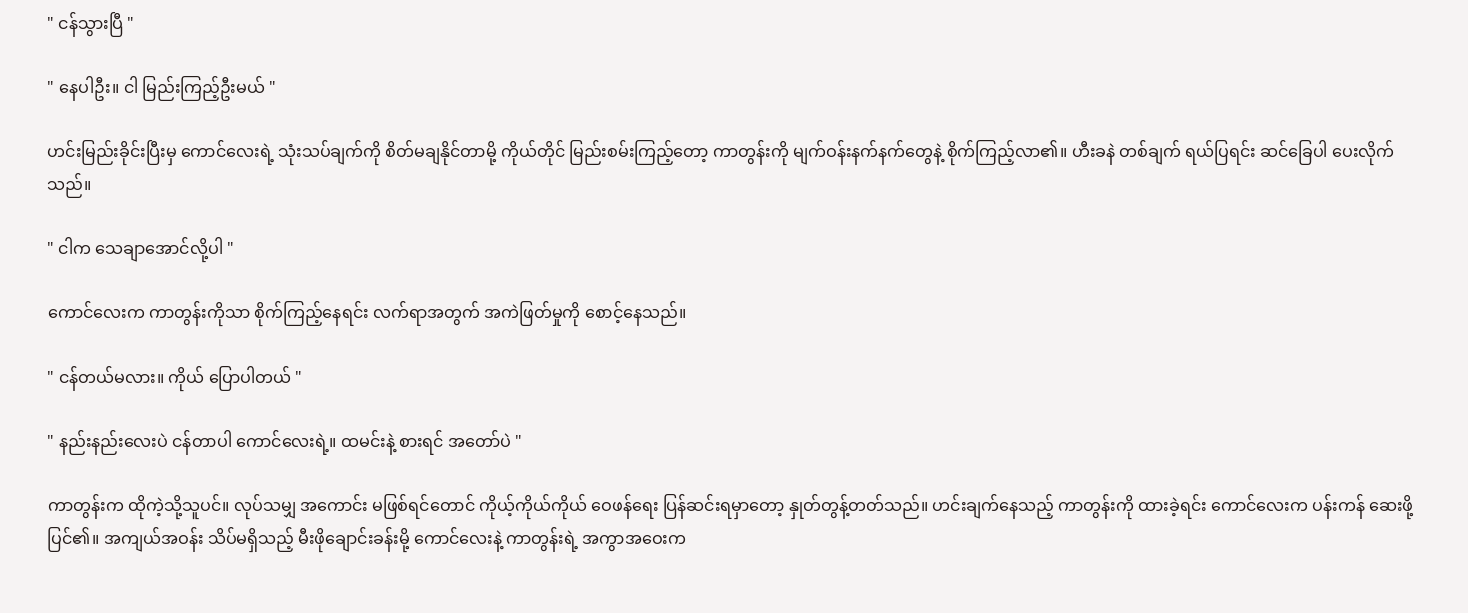" ငန်သွားပြီ "

" နေပါဦး။ ငါ မြည်းကြည့်ဦးမယ် "

ဟင်းမြည်းခိုင်းပြီးမှ ကောင်လေးရဲ့ သုံးသပ်ချက်ကို စိတ်မချနိုင်တာမို့ ကိုယ်တိုင် မြည်းစမ်းကြည့်တော့ ကာတွန်းကို မျက်ဝန်းနက်နက်တွေနဲ့ စိုက်ကြည့်လာ၏။ ဟီးခနဲ တစ်ချက် ရယ်ပြရင်း ဆင်ခြေပါ ပေးလိုက်သည်။

" ငါက သေချာအောင်လို့ပါ "

ကောင်လေးက ကာတွန်းကိုသာ စိုက်ကြည့်နေရင်း လက်ရာအတွက် အကဲဖြတ်မှုကို စောင့်နေသည်။

" ငန်တယ်မလား။ ကိုယ် ပြောပါတယ် "

" နည်းနည်းလေးပဲ ငန်တာပါ ကောင်လေးရဲ့။ ထမင်းနဲ့ စားရင် အတော်ပဲ "

ကာတွန်းက ထိုကဲ့သို့သူပင်။ လုပ်သမျှ အကောင်း မဖြစ်ရင်တောင် ကိုယ့်ကိုယ်ကိုယ် ဝေဖန်ရေး ပြန်ဆင်းရမှာတော့ နှုတ်တွန့်တတ်သည်။ ဟင်းချက်နေသည့် ကာတွန်းကို ထားခဲ့ရင်း ကောင်လေးက ပန်းကန် ဆေးဖို့ ပြင်၏။ အကျယ်အဝန်း သိပ်မရှိသည့် မီးဖိုချောင်းခန်းမို့ ကောင်လေးနဲ့ ကာတွန်းရဲ့ အကွာအဝေးက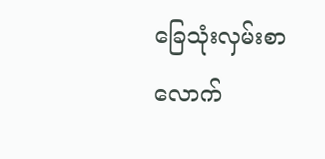ခြေသုံးလှမ်းစာလောက်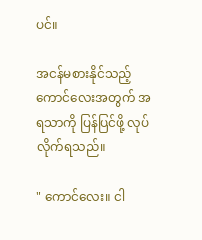ပင်။

အငန်မစားနိုင်သည့် ကောင်လေးအတွက် အရသာကို ပြန်ပြင်ဖို့ လုပ်လိုက်ရသည်။

" ကောင်လေး။ ငါ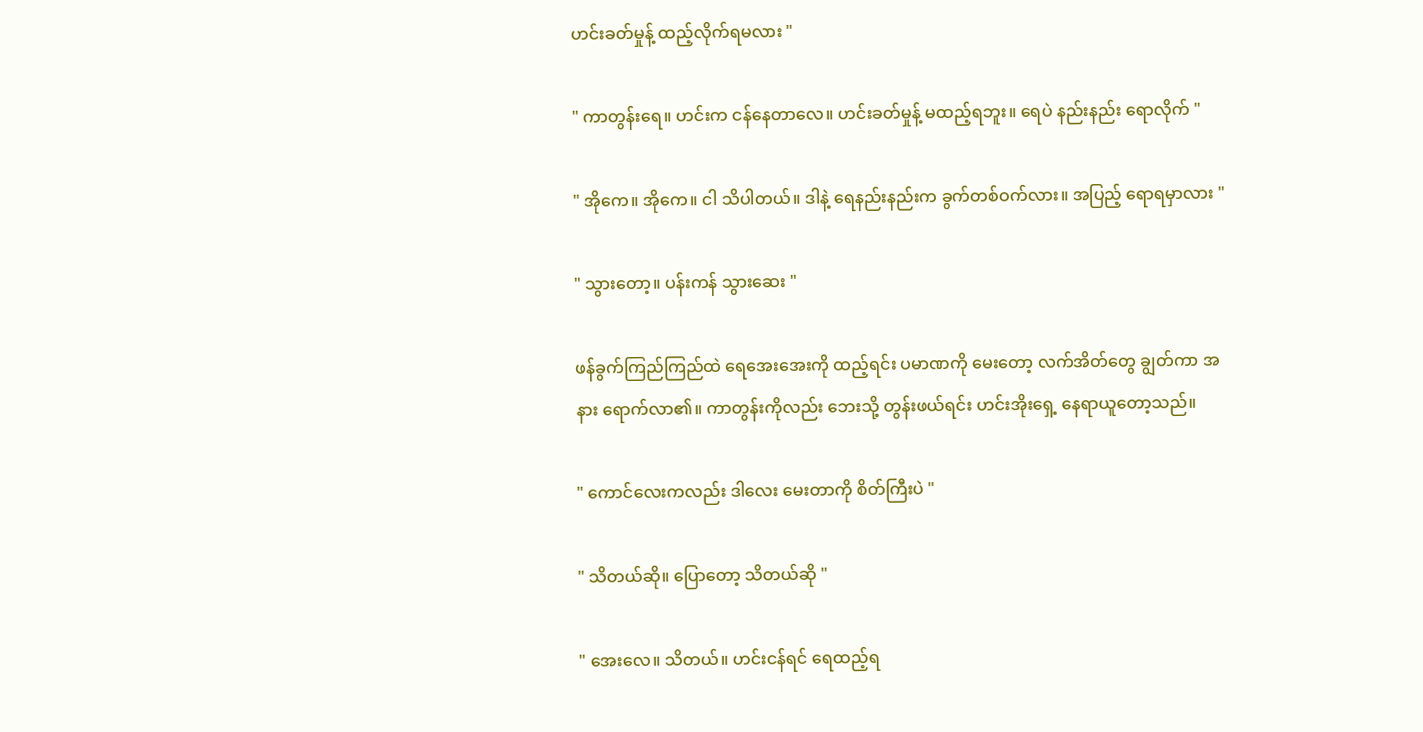ဟင်းခတ်မှုန့် ထည့်လိုက်ရမလား "

" ကာတွန်းရေ။ ဟင်းက ငန်နေတာလေ။ ဟင်းခတ်မှုန့် မထည့်ရဘူး။ ရေပဲ နည်းနည်း ရောလိုက် "

" အိုကေ။ အိုကေ။ ငါ သိပါတယ်။ ဒါနဲ့ ရေနည်းနည်းက ခွက်တစ်ဝက်လား။ အပြည့် ရောရမှာလား "

" သွားတော့။ ပန်းကန် သွားဆေး "

ဖန်ခွက်ကြည်ကြည်ထဲ ရေအေးအေးကို ထည့်ရင်း ပမာဏကို မေးတော့ လက်အိတ်တွေ ချွတ်ကာ အနား ရောက်လာ၏။ ကာတွန်းကိုလည်း ဘေးသို့ တွန်းဖယ်ရင်း ဟင်းအိုးရှေ့ နေရာယူတော့သည်။

" ကောင်လေးကလည်း ဒါလေး မေးတာကို စိတ်ကြီးပဲ "

" သိတယ်ဆို။ ပြောတော့ သိတယ်ဆို "

" အေးလေ။ သိတယ်။ ဟင်းငန်ရင် ရေထည့်ရ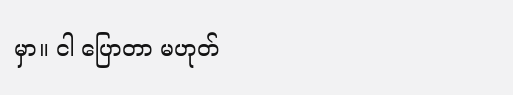မှာ။ ငါ ပြောတာ မဟုတ်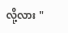လို့လား "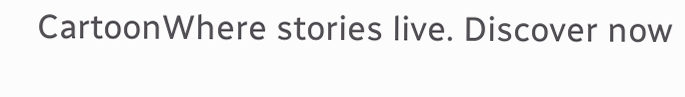CartoonWhere stories live. Discover now